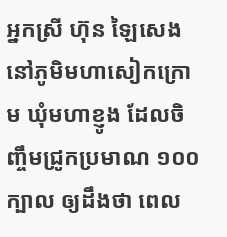អ្នកស្រី ហ៊ុន ឡៃសេង នៅភូមិមហាសៀកក្រោម ឃុំមហាខ្ញូង ដែលចិញ្ចឹមជ្រូកប្រមាណ ១០០ក្បាល ឲ្យដឹងថា ពេល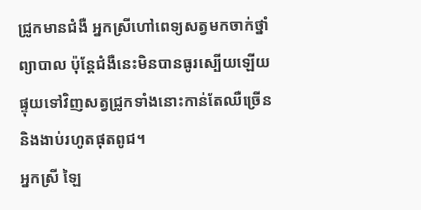ជ្រូកមានជំងឺ អ្នកស្រីហៅពេទ្យសត្វមកចាក់ថ្នាំព្យាបាល ប៉ុន្តែជំងឺនេះមិនបានធូរស្បើយឡើយ ផ្ទុយទៅវិញសត្វជ្រូកទាំងនោះកាន់តែឈឺច្រើន និងងាប់រហូតផុតពូជ។
អ្នកស្រី ឡៃ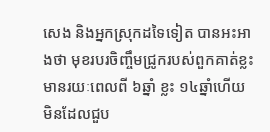សេង និងអ្នកស្រុកដទៃទៀត បានអះអាងថា មុខរបរចិញ្ចឹមជ្រូករបស់ពួកគាត់ខ្លះ មានរយៈពេលពី ៦ឆ្នាំ ខ្លះ ១៤ឆ្នាំហើយ មិនដែលជួប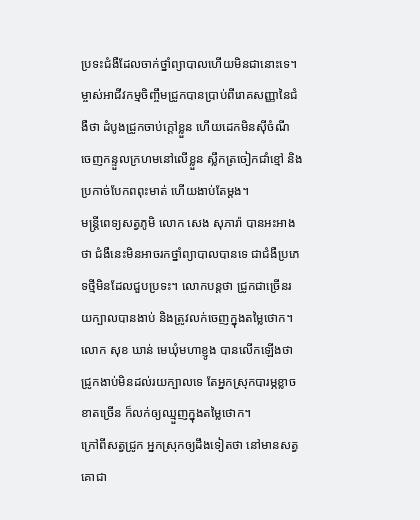ប្រទះជំងឺដែលចាក់ថ្នាំព្យាបាលហើយមិនជានោះទេ។
ម្ចាស់អាជីវកម្មចិញ្ចឹមជ្រូកបានប្រាប់ពីរោគសញ្ញានៃជំងឺថា ដំបូងជ្រូកចាប់ក្ដៅខ្លួន ហើយដេកមិនស៊ីចំណី ចេញកន្ទួលក្រហមនៅលើខ្លួន ស្លឹកត្រចៀកជាំខ្មៅ និងប្រកាច់បែកពពុះមាត់ ហើយងាប់តែម្តង។
មន្ត្រីពេទ្យសត្វភូមិ លោក សេង សុភារ៉ា បានអះអាងថា ជំងឺនេះមិនអាចរកថ្នាំព្យាបាលបានទេ ជាជំងឺប្រភេទថ្មីមិនដែលជួបប្រទះ។ លោកបន្តថា ជ្រូកជាច្រើនរយក្បាលបានងាប់ និងត្រូវលក់ចេញក្នុងតម្លៃថោក។
លោក សុខ ឃាន់ មេឃុំមហាខ្ញូង បានលើកឡើងថា ជ្រូកងាប់មិនដល់រយក្បាលទេ តែអ្នកស្រុកបារម្ភខ្លាចខាតច្រើន ក៏លក់ឲ្យឈ្មួញក្នុងតម្លៃថោក។
ក្រៅពីសត្វជ្រូក អ្នកស្រុកឲ្យដឹងទៀតថា នៅមានសត្វគោជា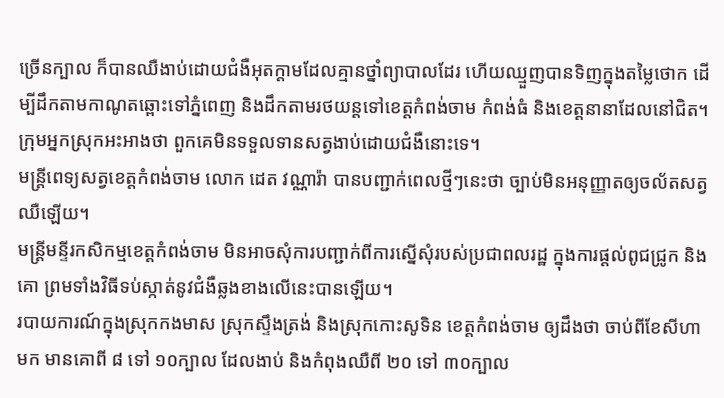ច្រើនក្បាល ក៏បានឈឺងាប់ដោយជំងឺអុតក្ដាមដែលគ្មានថ្នាំព្យាបាលដែរ ហើយឈ្មួញបានទិញក្នុងតម្លៃថោក ដើម្បីដឹកតាមកាណូតឆ្ពោះទៅភ្នំពេញ និងដឹកតាមរថយន្តទៅខេត្តកំពង់ចាម កំពង់ធំ និងខេត្តនានាដែលនៅជិត។ ក្រុមអ្នកស្រុកអះអាងថា ពួកគេមិនទទួលទានសត្វងាប់ដោយជំងឺនោះទេ។
មន្ត្រីពេទ្យសត្វខេត្តកំពង់ចាម លោក ដេត វណ្ណារ៉ា បានបញ្ជាក់ពេលថ្មីៗនេះថា ច្បាប់មិនអនុញ្ញាតឲ្យចល័តសត្វឈឺឡើយ។
មន្ត្រីមន្ទីរកសិកម្មខេត្តកំពង់ចាម មិនអាចសុំការបញ្ជាក់ពីការស្នើសុំរបស់ប្រជាពលរដ្ឋ ក្នុងការផ្តល់ពូជជ្រូក និងគោ ព្រមទាំងវិធីទប់ស្កាត់នូវជំងឺឆ្លងខាងលើនេះបានឡើយ។
របាយការណ៍ក្នុងស្រុកកងមាស ស្រុកស្ទឹងត្រង់ និងស្រុកកោះសូទិន ខេត្តកំពង់ចាម ឲ្យដឹងថា ចាប់ពីខែសីហាមក មានគោពី ៨ ទៅ ១០ក្បាល ដែលងាប់ និងកំពុងឈឺពី ២០ ទៅ ៣០ក្បាល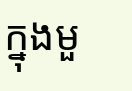ក្នុងមួ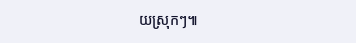យស្រុកៗ៕